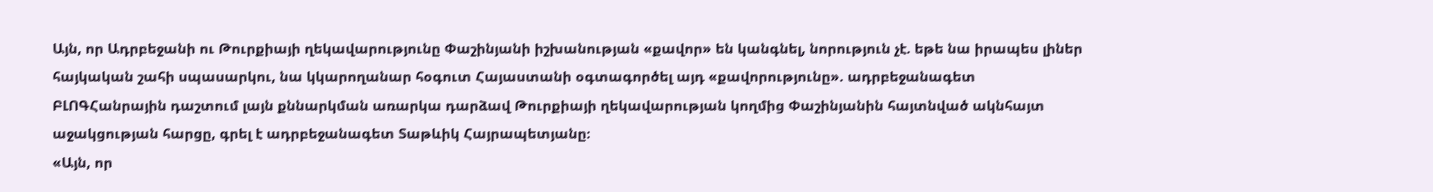Այն, որ Ադրբեջանի ու Թուրքիայի ղեկավարությունը Փաշինյանի իշխանության «քավոր» են կանգնել, նորություն չէ. եթե նա իրապես լիներ հայկական շահի սպասարկու, նա կկարողանար հօգուտ Հայաստանի օգտագործել այդ «քավորությունը». ադրբեջանագետ
ԲԼՈԳՀանրային դաշտում լայն քննարկման առարկա դարձավ Թուրքիայի ղեկավարության կողմից Փաշինյանին հայտնված ակնհայտ աջակցության հարցը, գրել է ադրբեջանագետ Տաթևիկ Հայրապետյանը։
«Այն, որ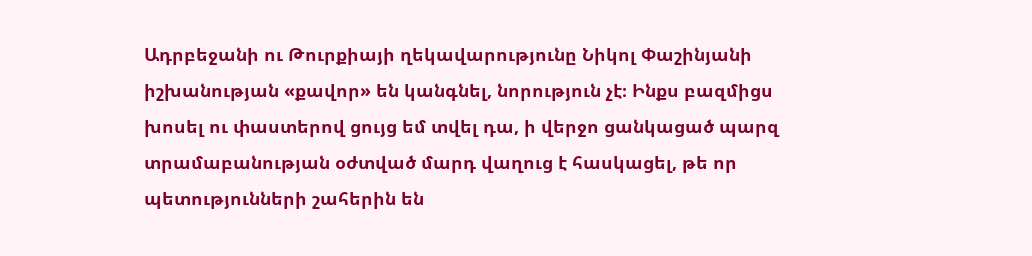Ադրբեջանի ու Թուրքիայի ղեկավարությունը Նիկոլ Փաշինյանի իշխանության «քավոր» են կանգնել, նորություն չէ։ Ինքս բազմիցս խոսել ու փաստերով ցույց եմ տվել դա, ի վերջո ցանկացած պարզ տրամաբանության օժտված մարդ վաղուց է հասկացել, թե որ պետությունների շահերին են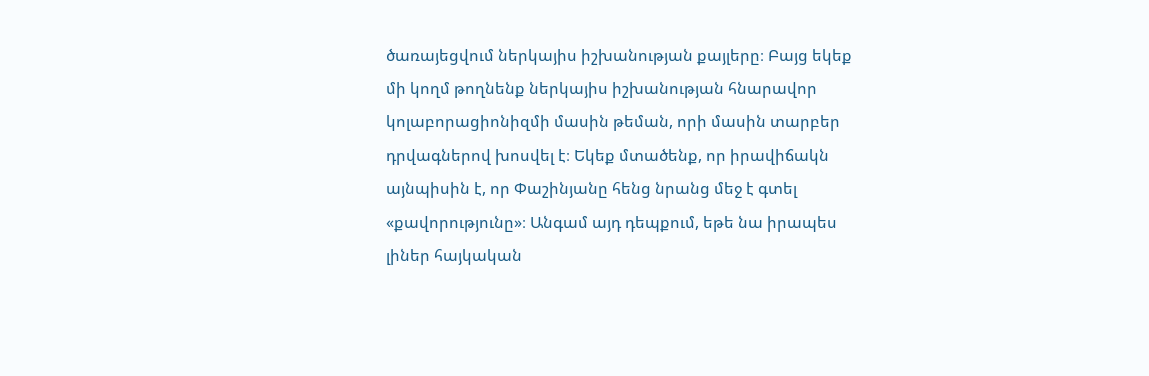ծառայեցվում ներկայիս իշխանության քայլերը։ Բայց եկեք մի կողմ թողնենք ներկայիս իշխանության հնարավոր կոլաբորացիոնիզմի մասին թեման, որի մասին տարբեր դրվագներով խոսվել է։ Եկեք մտածենք, որ իրավիճակն այնպիսին է, որ Փաշինյանը հենց նրանց մեջ է գտել «քավորությունը»։ Անգամ այդ դեպքում, եթե նա իրապես լիներ հայկական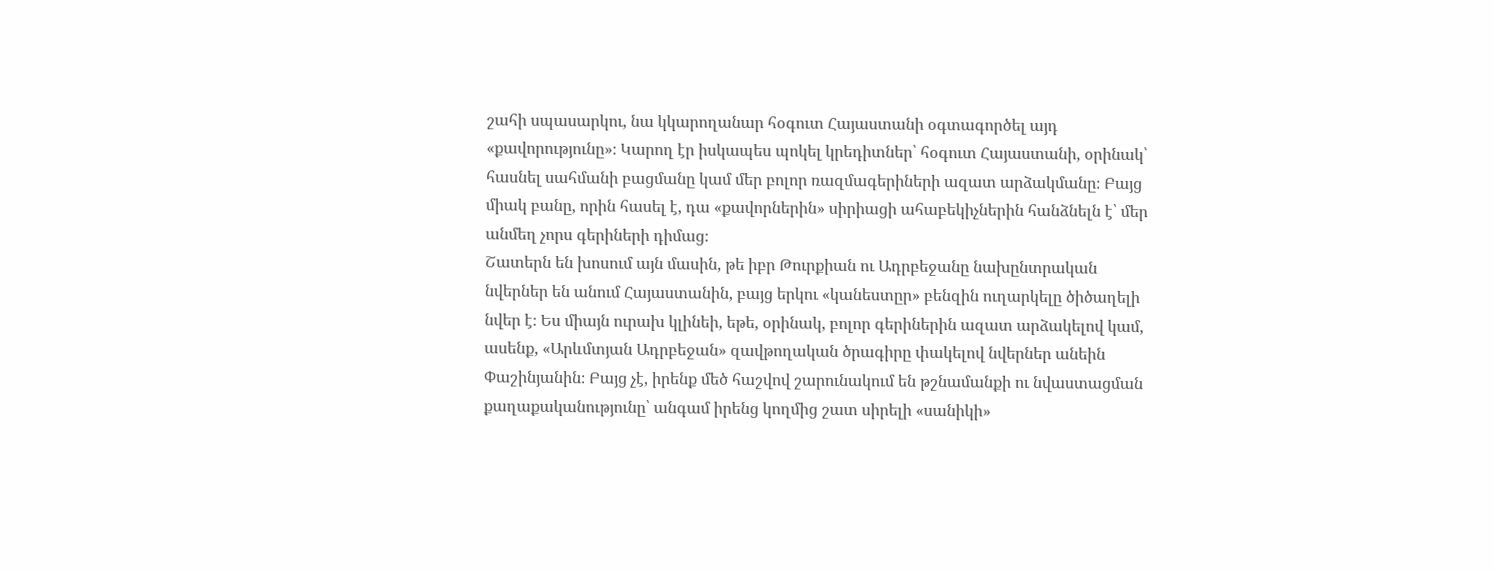շահի սպասարկու, նա կկարողանար հօգուտ Հայաստանի օգտագործել այդ «քավորությունը»։ Կարող էր իսկապես պոկել կրեդիտներ՝ հօգուտ Հայաստանի, օրինակ՝ հասնել սահմանի բացմանը կամ մեր բոլոր ռազմագերիների ազատ արձակմանը։ Բայց միակ բանը, որին հասել է, դա «քավորներին» սիրիացի ահաբեկիչներին հանձնելն է՝ մեր անմեղ չորս գերիների դիմաց։
Շատերն են խոսում այն մասին, թե իբր Թուրքիան ու Ադրբեջանը նախընտրական նվերներ են անում Հայաստանին, բայց երկու «կանեստըր» բենզին ուղարկելը ծիծաղելի նվեր է։ Ես միայն ուրախ կլինեի, եթե, օրինակ, բոլոր գերիներին ազատ արձակելով կամ, ասենք, «Արևմտյան Ադրբեջան» զավթողական ծրագիրը փակելով նվերներ անեին Փաշինյանին։ Բայց չէ, իրենք մեծ հաշվով շարունակում են թշնամանքի ու նվաստացման քաղաքականությունը՝ անգամ իրենց կողմից շատ սիրելի «սանիկի»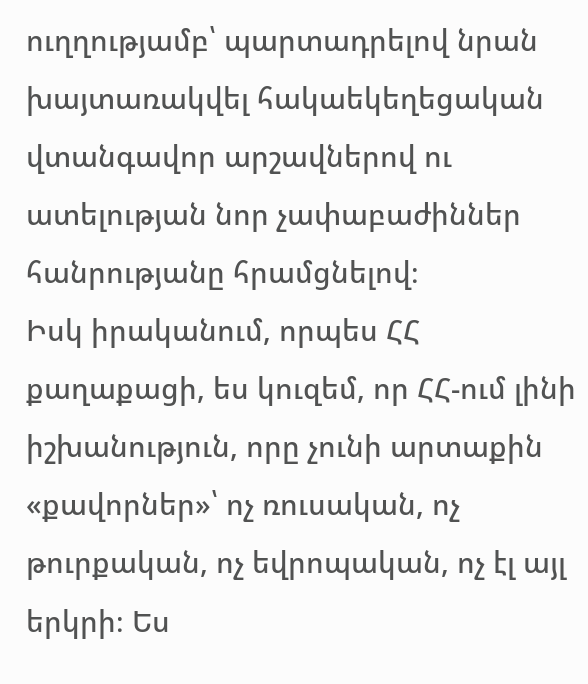ուղղությամբ՝ պարտադրելով նրան խայտառակվել հակաեկեղեցական վտանգավոր արշավներով ու ատելության նոր չափաբաժիններ հանրությանը հրամցնելով։
Իսկ իրականում, որպես ՀՀ քաղաքացի, ես կուզեմ, որ ՀՀ-ում լինի իշխանություն, որը չունի արտաքին «քավորներ»՝ ոչ ռուսական, ոչ թուրքական, ոչ եվրոպական, ոչ էլ այլ երկրի։ Ես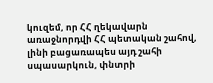կուզեմ, որ ՀՀ ղեկավարն առաջնորդվի ՀՀ պետական շահով, լինի բացառապես այդ շահի սպասարկուն, փնտրի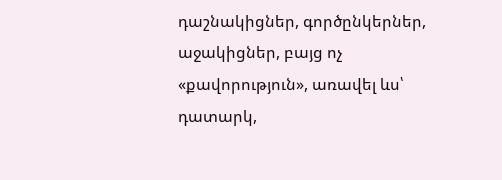դաշնակիցներ, գործընկերներ, աջակիցներ, բայց ոչ «քավորություն», առավել ևս՝ դատարկ,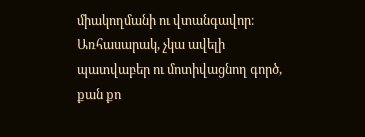միակողմանի ու վտանգավոր։ Առհասարակ, չկա ավելի պատվաբեր ու մոտիվացնող գործ, քան քո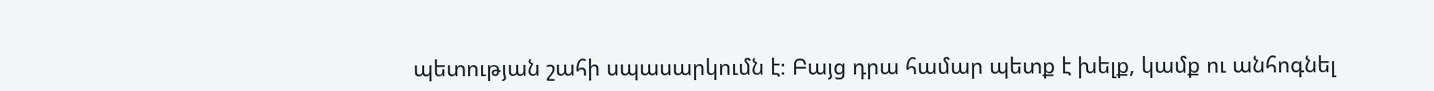պետության շահի սպասարկումն է։ Բայց դրա համար պետք է խելք, կամք ու անհոգնել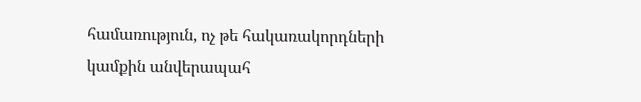համառություն, ոչ թե հակառակորդների կամքին անվերապահ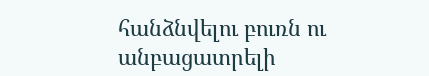հանձնվելու բուռն ու անբացատրելի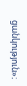ցանկություն»։